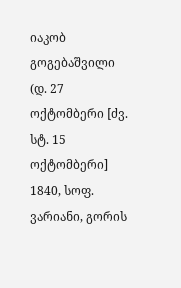იაკობ გოგებაშვილი (დ. 27 ოქტომბერი [ძვ. სტ. 15 ოქტომბერი] 1840, სოფ. ვარიანი, გორის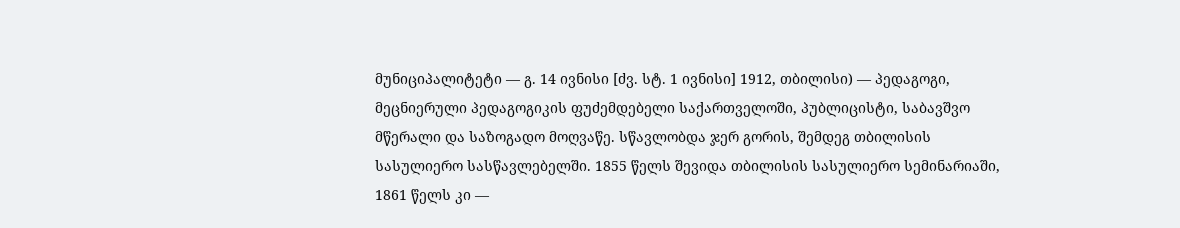მუნიციპალიტეტი ― გ. 14 ივნისი [ძვ. სტ. 1 ივნისი] 1912, თბილისი) ― პედაგოგი, მეცნიერული პედაგოგიკის ფუძემდებელი საქართველოში, პუბლიცისტი, საბავშვო მწერალი და საზოგადო მოღვაწე. სწავლობდა ჯერ გორის, შემდეგ თბილისის სასულიერო სასწავლებელში. 1855 წელს შევიდა თბილისის სასულიერო სემინარიაში, 1861 წელს კი —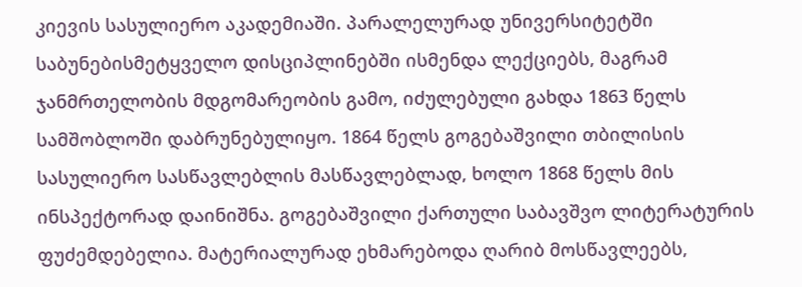კიევის სასულიერო აკადემიაში. პარალელურად უნივერსიტეტში საბუნებისმეტყველო დისციპლინებში ისმენდა ლექციებს, მაგრამ ჯანმრთელობის მდგომარეობის გამო, იძულებული გახდა 1863 წელს სამშობლოში დაბრუნებულიყო. 1864 წელს გოგებაშვილი თბილისის სასულიერო სასწავლებლის მასწავლებლად, ხოლო 1868 წელს მის ინსპექტორად დაინიშნა. გოგებაშვილი ქართული საბავშვო ლიტერატურის ფუძემდებელია. მატერიალურად ეხმარებოდა ღარიბ მოსწავლეებს,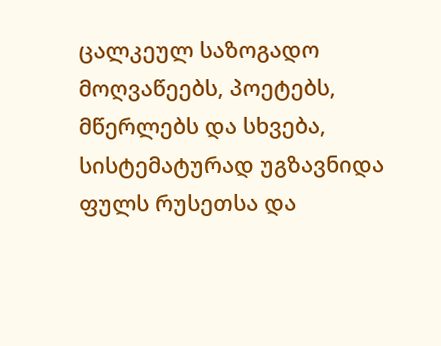ცალკეულ საზოგადო მოღვაწეებს, პოეტებს, მწერლებს და სხვება, სისტემატურად უგზავნიდა ფულს რუსეთსა და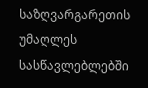საზღვარგარეთის უმაღლეს სასწავლებლებში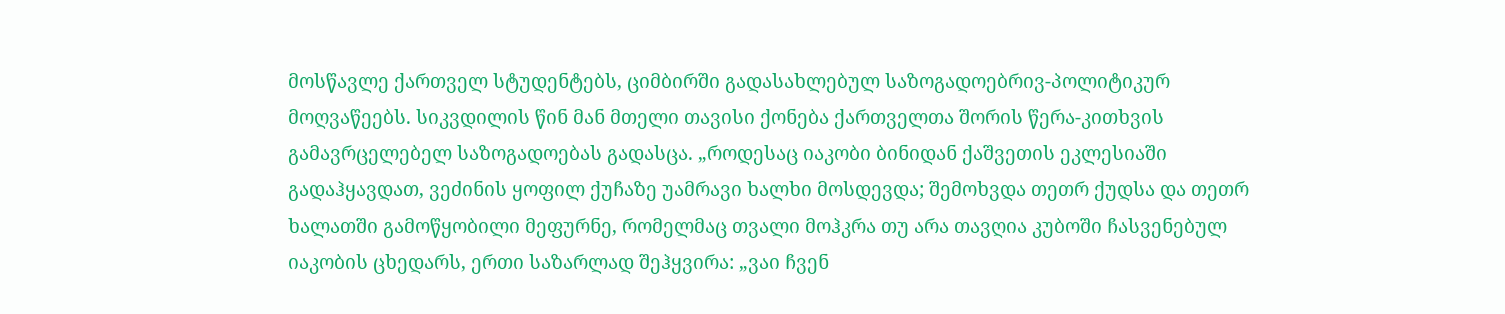მოსწავლე ქართველ სტუდენტებს, ციმბირში გადასახლებულ საზოგადოებრივ-პოლიტიკურ მოღვაწეებს. სიკვდილის წინ მან მთელი თავისი ქონება ქართველთა შორის წერა-კითხვის გამავრცელებელ საზოგადოებას გადასცა. „როდესაც იაკობი ბინიდან ქაშვეთის ეკლესიაში გადაჰყავდათ, ვეძინის ყოფილ ქუჩაზე უამრავი ხალხი მოსდევდა; შემოხვდა თეთრ ქუდსა და თეთრ ხალათში გამოწყობილი მეფურნე, რომელმაც თვალი მოჰკრა თუ არა თავღია კუბოში ჩასვენებულ იაკობის ცხედარს, ერთი საზარლად შეჰყვირა: „ვაი ჩვენ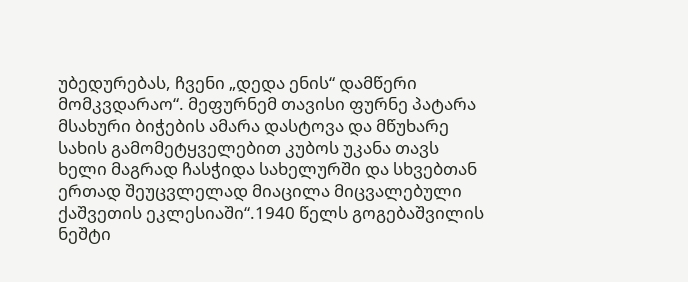უბედურებას, ჩვენი „დედა ენის“ დამწერი მომკვდარაო“. მეფურნემ თავისი ფურნე პატარა მსახური ბიჭების ამარა დასტოვა და მწუხარე სახის გამომეტყველებით კუბოს უკანა თავს ხელი მაგრად ჩასჭიდა სახელურში და სხვებთან ერთად შეუცვლელად მიაცილა მიცვალებული ქაშვეთის ეკლესიაში“.1940 წელს გოგებაშვილის ნეშტი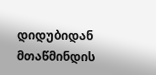დიდუბიდან მთაწმინდის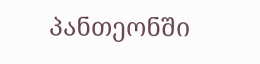პანთეონში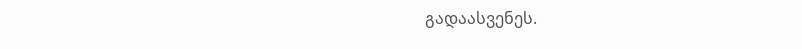გადაასვენეს.